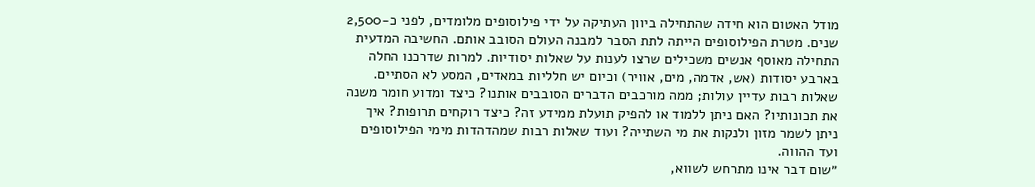מודל האטום הוא חידה שהתחילה ביוון העתיקה על ידי פילוסופים מלומדים, לפני כ-2,500 שנים. מטרת הפילוסופים הייתה לתת הסבר למבנה העולם הסובב אותם. החשיבה המדעית התחילה מאוסף אנשים משכילים שרצו לענות על שאלות יסודיות. למרות שדרכנו החלה בארבע יסודות (אש, אדמה, מים, אוויר) וכיום יש חלליות במאדים, המסע לא הסתיים. שאלות רבות עדיין עולות; ממה מורכבים הדברים הסובבים אותנו? כיצד ומדוע חומר משנה את תכונותיו? האם ניתן ללמוד או להפיק תועלת ממידע זה? כיצד רוקחים תרופות? איך ניתן לשמר מזון ולנקות את מי השתייה? ועוד שאלות רבות שמהדהדות מימי הפילוסופים ועד ההווה.
״שום דבר אינו מתרחש לשווא,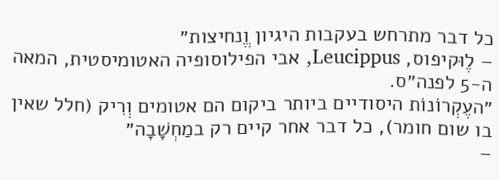כל דבר מתרחש בעקבות היגיון וֱ͏נחיצות״
– לֶוּקיפוס, Leucippus, אבי הפילוסופיה האטומיסטית, המאה ה-5 לפנה״ס.
״העֶקְרוֹנוֹת היסודיים ביותר ביקום הם אטומים וְרִיק (חלל שאין בו שום חומר), כל דבר אחר קיים רק במַחְשָׁבָה״
–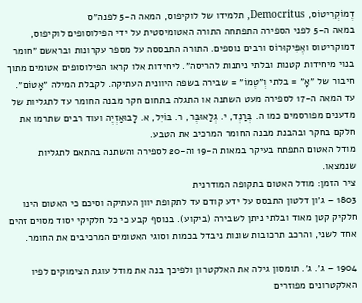דֶמוֹקְרִיטוֹס, Democritus, תלמידו של לוקיפוס, המאה ה-5 לפנה״ס
במאה ה-5 לפני הספירה התפתחה התורה האטומיסטית על ידי הפילוסופים לוקיפוס, דמוקריטוס ואֶפִּיקוּרוֹס ורבים נוספים. התורה התבססה על מספר עקרונות ובראשם ״חומר בנוי מיחידות קטנות ובלתי ניתנות להריסה״. ליחידות אלו קראו הפילוסופים אטומים מתוך חיבור של ״אָ״ = בלתי וְ״טֶמוֹ״ = שבירה בשפה היוונית העתיקה. לקבלת המילה ״אָטוֹם״.
עד המאה ה-17 לספירה מעט השתנה או התגלה בתחום חקר מבנה החומר עד לתגליות של מדענים מפורסמים כמו ה. בְּרַנְד, י. גְלַאוּבֶּר, ר. בּוֹיִל, א. לָבוּאַזְיֶה ועוד רבים שתרמו את חלקם בחקר ובהבנת מבנה החומר המרכיב את הטבע.
מודל האטום התפתח בעיקר במאות ה-19 וה-20 לספירה והשתנה בהתאם לתגליות שנמצאו.
ציר הזמן: מודל האטום בתקופה המודרנית
1803 – ג׳ון דלטון התבסס על ידע קודם עד לתקופת יוון העתיקה וסיכם כי האטום הינו חלקיק קטן מאוד ובלתי ניתן לשבירה (ביקוע). בנוסף קבע כי כל חלקיקי יסוד מסוים זהים אחד לשני, והרכב תרכובות שונות ניבדל בכמות וסוגי האטומים המרכיבים את החומר.

1904 – ג׳. ג׳. תומסון גילה את האלקטרון ולפיכך בנה את מודל עוגת הצימוקים לפיו האלקטרונים מפוזרים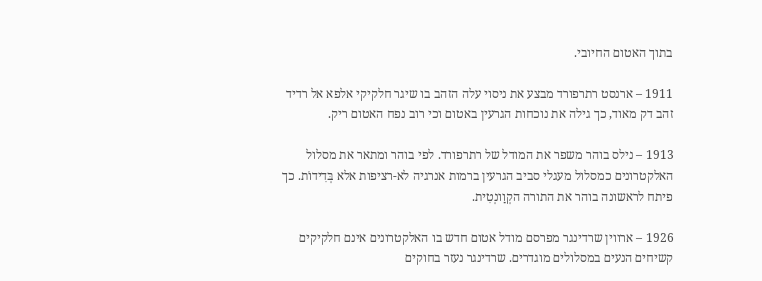בתוך האטום החיובי.

1911 – ארנסט רתרפורד מבצע את ניסוי עלה הזהב בו שיגר חלקיקי אלפא אל רדיד זהב דק מאוד, כך גילה את נוכחות הגרעין באטום וכי רוב נפח האטום ריק.

1913 – נילס בוהר משפר את המודל של רתרפורד. לפי בוהר ומתאר את מסלול האלקטרונים כמסלול מעגלי סביב הגרעין ברמות אנרגיה לא-רציפות אלא בְּדִידוֹת. כך פיתח לראשונה בוהר את התורה הקְוַונְטִית.

1926 – ארווין שרדינגר מפרסם מודל אטום חדש בו האלקטרונים אינם חלקיקים קשיחים הנעים במסלולים מוגדרים. שרדינגר נעזר בחוקים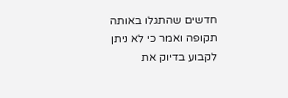חדשים שהתגלו באותה תקופה ואמר כי לא ניתן לקבוע בדיוק את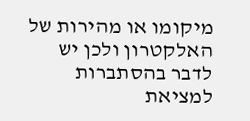מיקומו או מהירות של האלקטרון ולכן יש לדבר בהסתברות למציאת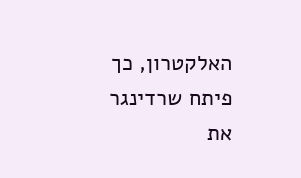האלקטרון, כך פיתח שרדינגר את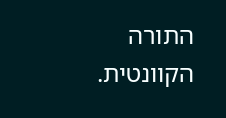התורה הקוונטית.